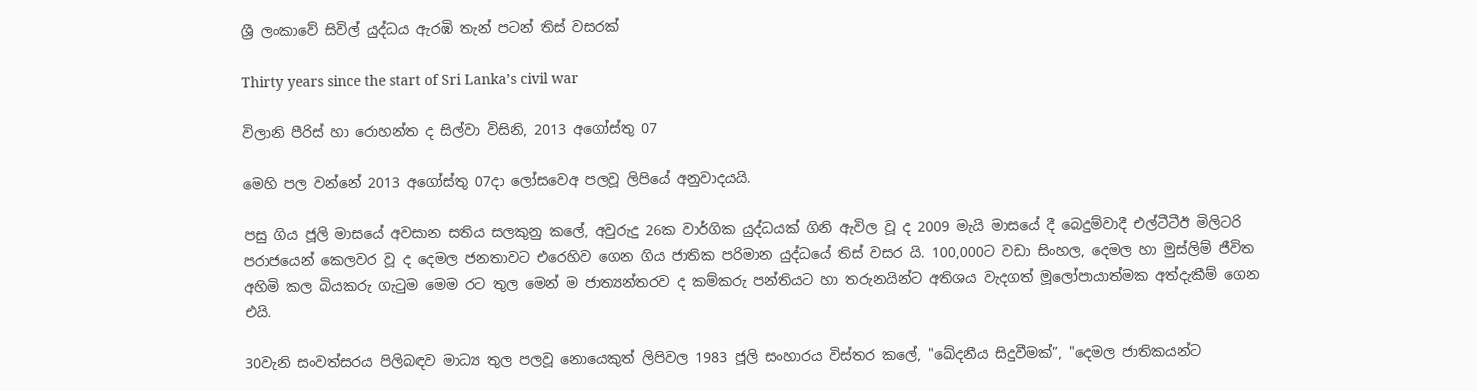ශ්‍රී ලංකාවේ සිවිල් යුද්ධය ඇරඹි තැන් පටන් තිස් වසරක්

Thirty years since the start of Sri Lanka’s civil war

විලානි පීරිස් හා රොහන්ත ද සිල්වා විසිනි, 2013 අගෝස්තු 07

මෙහි පල වන්නේ 2013 අගෝස්තු 07දා ලෝසවෙඅ පලවූ ලිපියේ අනුවාදයයි.

පසු ගිය ජූලි මාසයේ අවසාන සතිය සලකුනු කලේ, අවුරුදු 26ක වාර්ගික යුද්ධයක් ගිනි ඇවිල වූ ද 2009 මැයි මාසයේ දී බෙදුම්වාදී එල්ටීටීඊ මිලිටරි පරාජයෙන් කෙලවර වූ ද දෙමල ජනතාවට එරෙහිව ගෙන ගිය ජාතික පරිමාන යුද්ධයේ තිස් වසර යි. 100,000ට වඩා සිංහල, දෙමල හා මුස්ලිම් ජීවිත අහිමි කල බියකරු ගැටුම මෙම රට තුල මෙන් ම ජාත්‍යන්තරව ද කම්කරු පන්තියට හා තරුනයින්ට අතිශය වැදගත් මූලෝපායාත්මක අත්දැකීම් ගෙන එයි.

30වැනි සංවත්සරය පිලිබඳව මාධ්‍ය තුල පලවූ නොයෙකුත් ලිපිවල 1983 ජූලි සංහාරය විස්තර කලේ, "ඛේදනීය සිදුවීමක්”, "දෙමල ජාතිකයන්ට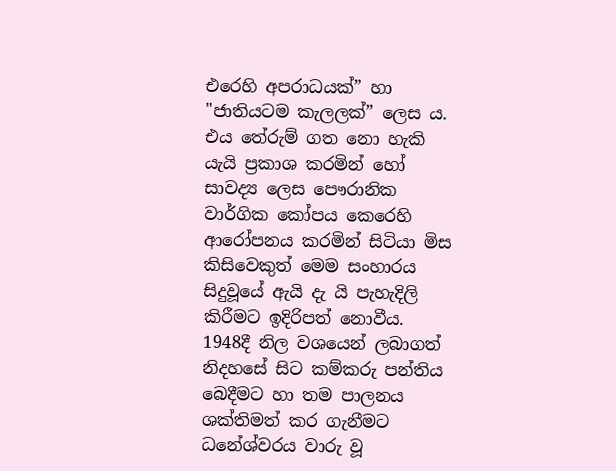එරෙහි අපරාධයක්” හා "ජාතියටම කැලලක්” ලෙස ය. එය තේරුම් ගත නො හැකි යැයි ප්‍රකාශ කරමින් හෝ සාවද්‍ය ලෙස පෞරානික වාර්ගික කෝපය කෙරෙහි ආරෝපනය කරමින් සිටියා මිස කිසිවෙකුත් මෙම සංහාරය සිදුවූයේ ඇයි දැ යි පැහැදිලි කිරීමට ඉදිරිපත් නොවීය. 1948දී නිල වශයෙන් ලබාගත් නිදහසේ සිට කම්කරු පන්තිය බෙදීමට හා තම පාලනය ශක්තිමත් කර ගැනීමට ධනේශ්වරය වාරු වූ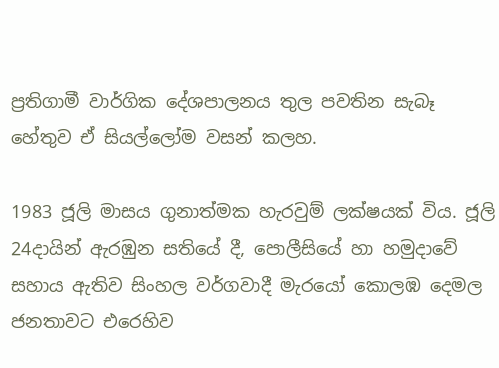ප්‍රතිගාමී වාර්ගික දේශපාලනය තුල පවතින සැබෑ හේතුව ඒ සියල්ලෝම වසන් කලහ.

1983 ජූලි මාසය ගුනාත්මක හැරවුම් ලක්ෂයක් විය. ජූලි 24දායින් ඇරඹුන සතියේ දී, පොලීසියේ හා හමුදාවේ සහාය ඇතිව සිංහල වර්ගවාදී මැරයෝ කොලඹ දෙමල ජනතාවට එරෙහිව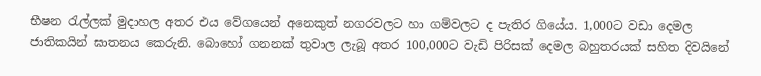භීෂන රැල්ලක් මුදාහල අතර එය වේගයෙන් අනෙකුත් නගරවලට හා ගම්වලට ද පැතිර ගියේය. 1,000ට වඩා දෙමල ජාතිකයින් ඝාතනය කෙරුනි. බොහෝ ගනනක් තුවාල ලැබූ අතර 100,000ට වැඩි පිරිසක් දෙමල බහුතරයක් සහිත දිවයිනේ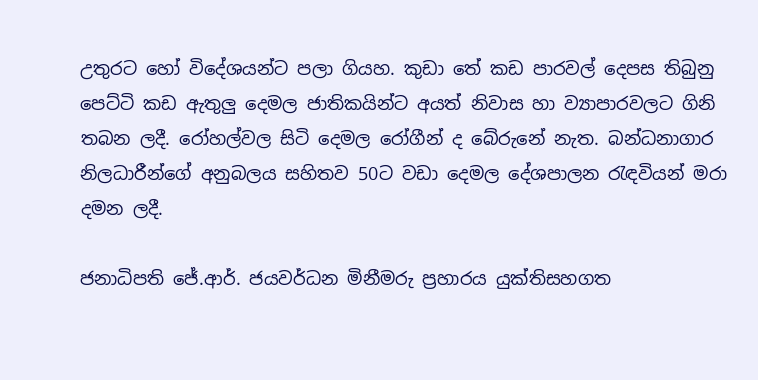උතුරට හෝ විදේශයන්ට පලා ගියහ. කුඩා තේ කඩ පාරවල් දෙපස තිබුනු පෙට්ටි කඩ ඇතුලු දෙමල ජාතිකයින්ට අයත් නිවාස හා ව්‍යාපාරවලට ගිනි තබන ලදී. රෝහල්වල සිටි දෙමල රෝගීන් ද බේරුනේ නැත. බන්ධනාගාර නිලධාරීන්ගේ අනුබලය සහිතව 50ට වඩා දෙමල දේශපාලන රැඳවියන් මරා දමන ලදී.

ජනාධිපති ජේ.ආර්. ජයවර්ධන මිනීමරු ප්‍රහාරය යුක්තිසහගත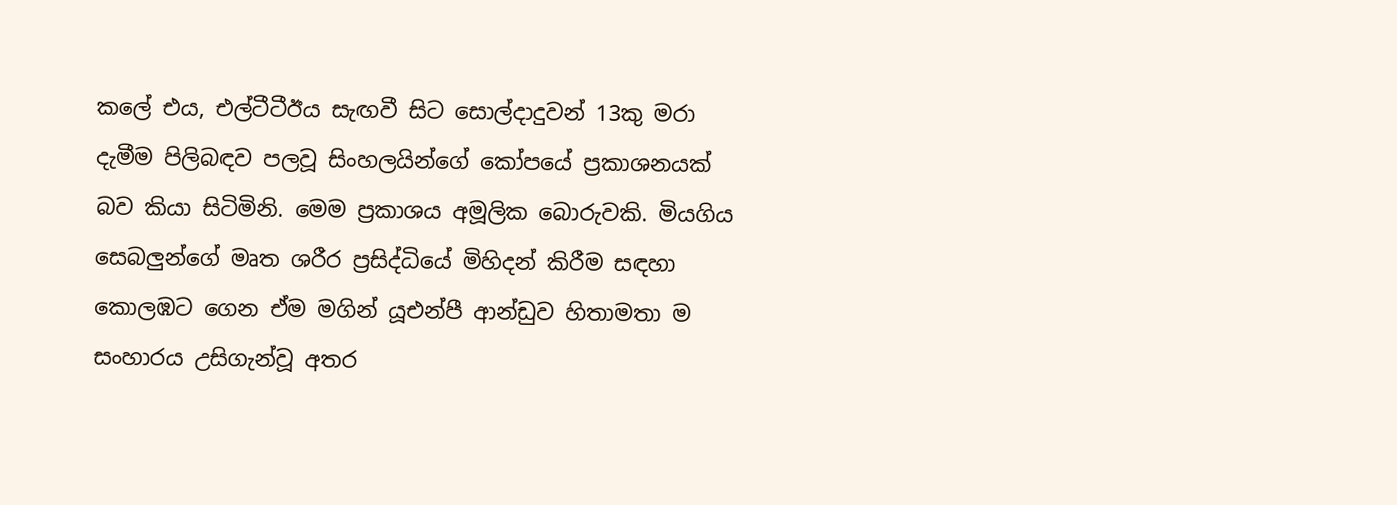කලේ එය, එල්ටීටීඊය සැඟවී සිට සොල්දාදුවන් 13කු මරා දැමීම පිලිබඳව පලවූ සිංහලයින්ගේ කෝපයේ ප්‍රකාශනයක් බව කියා සිටිමිනි. මෙම ප්‍රකාශය අමූලික බොරුවකි. මියගිය සෙබලුන්ගේ මෘත ශරීර ප්‍රසිද්ධියේ මිහිදන් කිරීම සඳහා කොලඹට ගෙන ඒම මගින් යූඑන්පී ආන්ඩුව හිතාමතා ම සංහාරය උසිගැන්වූ අතර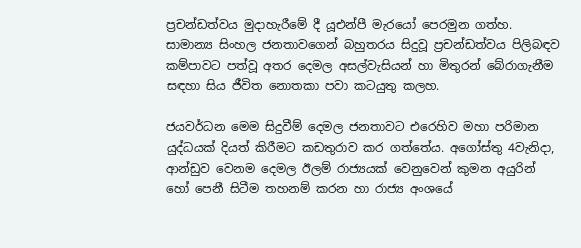ප්‍රචන්ඩත්වය මුදාහැරීමේ දී යූඑන්පී මැරයෝ පෙරමුන ගත්හ. සාමාන්‍ය සිංහල ජනතාවගෙන් බහුතරය සිදුවූ ප්‍රචන්ඩත්වය පිලිබඳව කම්පාවට පත්වූ අතර දෙමල අසල්වැසියන් හා මිතුරන් බේරාගැනීම සඳහා සිය ජීවිත නොතකා පවා කටයුතු කලහ.

ජයවර්ධන මෙම සිදුවීම් දෙමල ජනතාවට එරෙහිව මහා පරිමාන යුද්ධයක් දියත් කිරීමට කඩතුරාව කර ගත්තේය. අගෝස්තු 4වැනිදා, ආන්ඩුව වෙනම දෙමල ඊලම් රාජ්‍යයක් වෙනුවෙන් කුමන අයුරින් හෝ පෙනී සිටීම තහනම් කරන හා රාජ්‍ය අංශයේ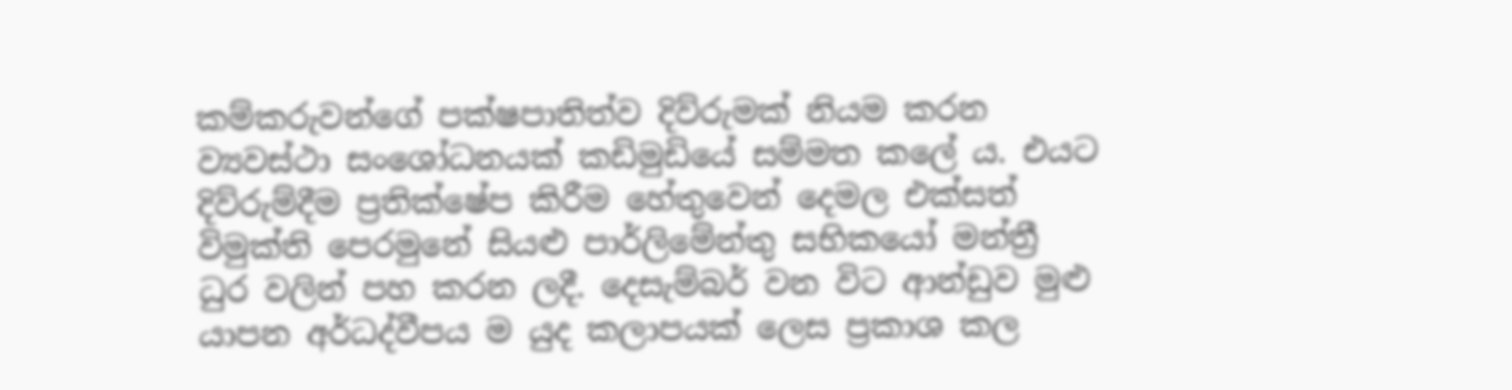කම්කරුවන්ගේ පක්ෂපාතිත්ව දිව්රුමක් නියම කරන ව්‍යවස්ථා සංශෝධනයක් කඩිමුඩියේ සම්මත කලේ ය. එයට දිව්රුම්දීම ප්‍රතික්ෂේප කිරීම හේතුවෙන් දෙමල එක්සත් විමුක්ති පෙරමුනේ සියළු පාර්ලිමේන්තු සභිකයෝ මන්ත්‍රී ධුර වලින් පහ කරන ලදී. දෙසැම්බර් වන විට ආන්ඩුව මුළු යාපන අර්ධද්වීපය ම යුද කලාපයක් ලෙස ප්‍රකාශ කල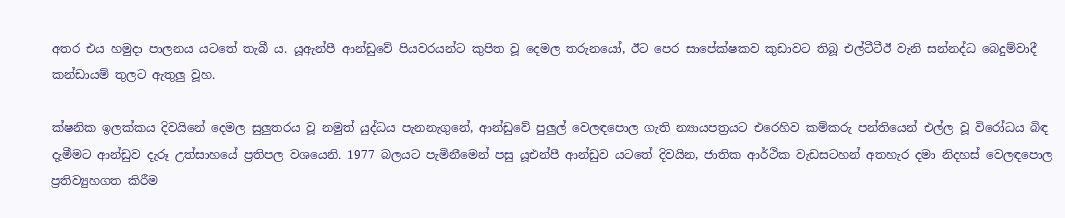අතර එය හමුදා පාලනය යටතේ තැබී ය. යූඇන්පී ආන්ඩුවේ පියවරයන්ට කුපිත වූ දෙමල තරුනයෝ, ඊට පෙර සාපේක්ෂකව කුඩාවට තිබූ එල්ටීටීඊ වැනි සන්නද්ධ බෙදුම්වාදී කන්ඩායම් තුලට ඇතුලු වූහ.

ක්ෂනික ඉලක්කය දිවයිනේ දෙමල සුලුතරය වූ නමුත් යුද්ධය පැනනැගුනේ, ආන්ඩුවේ පුලුල් වෙලඳපොල ගැති න්‍යායපත්‍රයට එරෙහිව කම්කරු පන්තියෙන් එල්ල වූ විරෝධය බිඳ දැමීමට ආන්ඩුව දැරූ උත්සාහයේ ප්‍රතිපල වශයෙනි. 1977 බලයට පැමිනීමෙන් පසු යූඑන්පී ආන්ඩුව යටතේ දිවයින, ජාතික ආර්ථික වැඩසටහන් අතහැර දමා නිදහස් වෙලඳපොල ප්‍රතිව්‍යුහගත කිරීම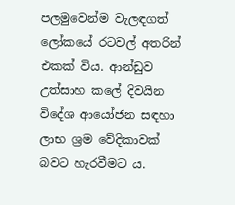පලමුවෙන්ම වැලඳගත් ලෝකයේ රටවල් අතරින් එකක් විය. ආන්ඩුව උත්සාහ කලේ දිවයින විදේශ ආයෝජන සඳහා ලාභ ශ්‍රම වේදිකාවක් බවට හැරවීමට ය.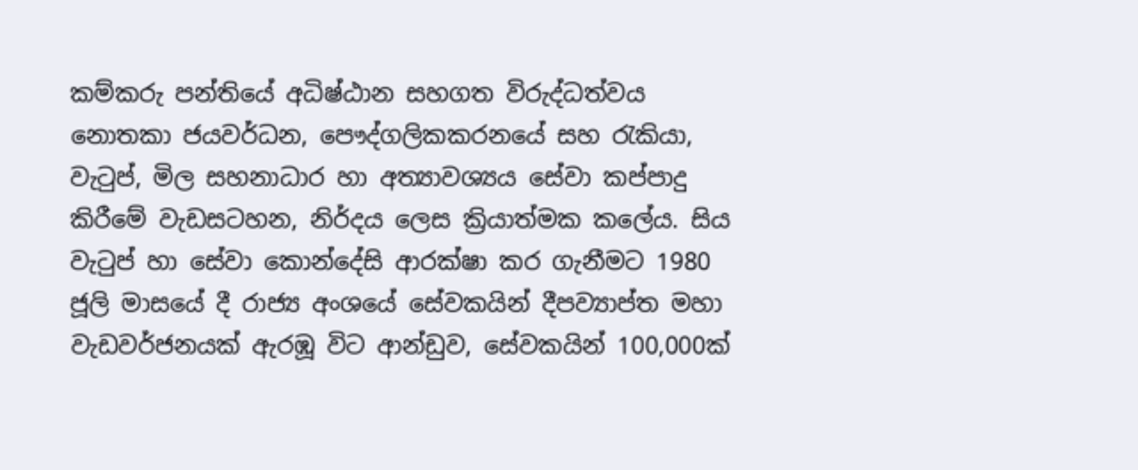කම්කරු පන්තියේ අධිෂ්ඨාන සහගත විරුද්ධත්වය නොතකා ජයවර්ධන, පෞද්ගලිකකරනයේ සහ රැකියා, වැටුප්, මිල සහනාධාර හා අත්‍යාවශ්‍යය සේවා කප්පාදු කිරීමේ වැඩසටහන, නිර්දය ලෙස ක්‍රියාත්මක කලේය. සිය වැටුප් හා සේවා කොන්දේසි ආරක්ෂා කර ගැනීමට 1980 ජූලි මාසයේ දී රාජ්‍ය අංශයේ සේවකයින් දීපව්‍යාප්ත මහා වැඩවර්ජනයක් ඇරඹූ විට ආන්ඩුව, සේවකයින් 100,000ක්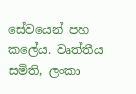සේවයෙන් පහ කලේය. වෘත්තීය සමිති, ලංකා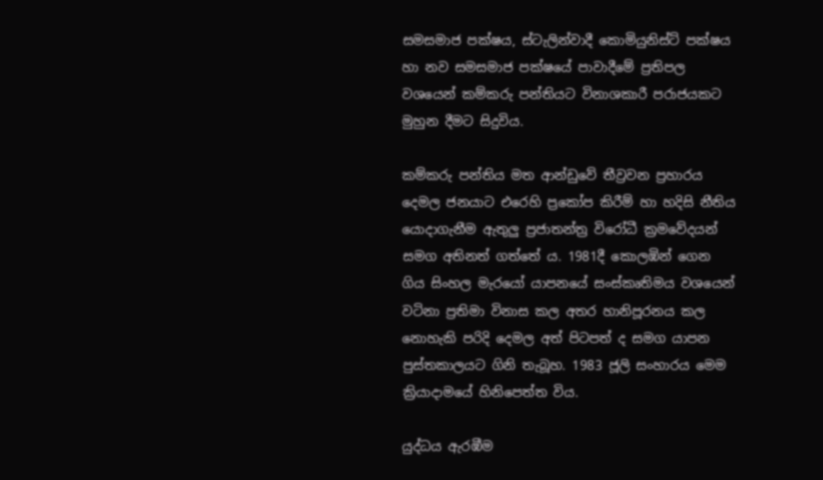සමසමාජ පක්ෂය, ස්ටැලින්වාදී කොමියුනිස්ට් පක්ෂය හා නව සමසමාජ පක්ෂයේ පාවාදීමේ ප්‍රතිපල වශයෙන් කම්කරු පන්තියට විනාශකාරී පරාජයකට මුහුන දීමට සිදුවිය.

කම්කරු පන්තිය මත ආන්ඩුවේ තීව්‍රවන ප්‍රහාරය දෙමල ජනයාට එරෙහි ප්‍රකෝප කිරීම් හා හදිසි නීතිය යොදාගැනීම ඇතුලු ප්‍රජාතන්ත්‍ර විරෝධී ක්‍රමවේදයන් සමග අතිනත් ගත්තේ ය. 1981දී කොලඹින් ගෙන ගිය සිංහල මැරයෝ යාපනයේ සංස්කෘතිමය වශයෙන් වටිනා ප්‍රතිමා විනාස කල අතර හානිපූරනය කල නොහැකි පරිදි දෙමල අත් පිටපත් ද සමග යාපන පුස්තකාලයට ගිනි තැබූහ. 1983 ජූලි සංහාරය මෙම ක්‍රියාදාමයේ හිනිපෙත්ත විය.

යුද්ධය ඇරඹීම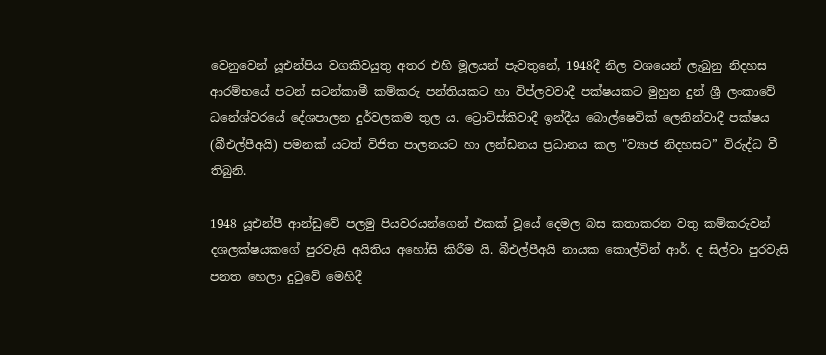වෙනුවෙන් යූඑන්පිය වගකිවයුතු අතර එහි මූලයන් පැවතුනේ, 1948දී නිල වශයෙන් ලැබුනු නිදහස ආරම්භයේ පටන් සටන්කාමී කම්කරු පන්තියකට හා විප්ලවවාදී පක්ෂයකට මුහුන දුන් ශ්‍රී ලංකාවේ ධනේශ්වරයේ දේශපාලන දුර්වලකම තුල ය. ට්‍රොට්ස්කිවාදී ඉන්දීය බොල්ෂෙවික් ලෙනින්වාදී පක්ෂය (බීඑල්පීඅයි) පමනක් යටත් විජිත පාලනයට හා ලන්ඩනය ප්‍රධානය කල "ව්‍යාජ නිදහසට” විරුද්ධ වී තිබුනි.

1948 යූඑන්පී ආන්ඩුවේ පලමු පියවරයන්ගෙන් එකක් වූයේ දෙමල බස කතාකරන වතු කම්කරුවන් දශලක්ෂයකගේ පුරවැසි අයිතිය අහෝසි කිරීම යි. බීඑල්පීඅයි නායක කොල්වින් ආර්. ද සිල්වා පුරවැසි පනත හෙලා දුටුවේ මෙහිදී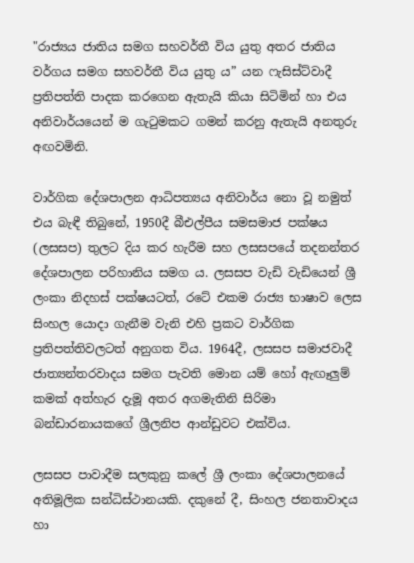"රාජ්‍යය ජාතිය සමග සහවර්තී විය යුතු අතර ජාතිය වර්ගය සමග සහවර්තී විය යුතු ය” යන ෆැසිස්ට්වාදී ප්‍රතිපත්ති පාදක කරගෙන ඇතැයි කියා සිටිමින් හා එය අනිවාර්යයෙන් ම ගැටුමකට ගමන් කරනු ඇතැයි අනතුරු අඟවමිනි.

වාර්ගික දේශපාලන ආධිපත්‍යය අනිවාර්ය නො වූ නමුත් එය බැඳී තිබුනේ, 1950දී බීඑල්පීය සමසමාජ පක්ෂය (ලසසප) තුලට දිය කර හැරීම සහ ලසසපයේ තදනන්තර දේශපාලන පරිහානිය සමග ය. ලසසප වැඩි වැඩියෙන් ශ්‍රී ලංකා නිදහස් පක්ෂයටත්, රටේ එකම රාජ්‍ය භාෂාව ලෙස සිංහල යොදා ගැනීම වැනි එහි ප්‍රකට වාර්ගික ප්‍රතිපත්තිවලටත් අනුගත විය. 1964දී, ලසසප සමාජවාදී ජාත්‍යන්තරවාදය සමග පැවති මොන යම් හෝ ඇඟෑලුම් කමක් අත්හැර දැමූ අතර අගමැතිනි සිරිමා බන්ඩාරනායකගේ ශ්‍රීලනිප ආන්ඩුවට එක්විය.

ලසසප පාවාදීම සලකුනු කලේ ශ්‍රී ලංකා දේශපාලනයේ අතිමූලික සන්ධිස්ථානයකි. දකුනේ දී, සිංහල ජනතාවාදය හා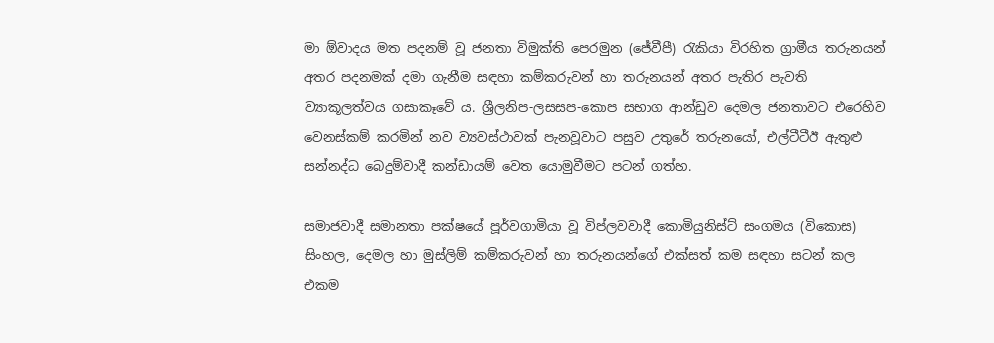මා ඕවාදය මත පදනම් වූ ජනතා විමුක්ති පෙරමුන (ජේවීපී) රැකියා විරහිත ග්‍රාමීය තරුනයන් අතර පදනමක් දමා ගැනීම සඳහා කම්කරුවන් හා තරුනයන් අතර පැතිර පැවති ව්‍යාකූලත්වය ගසාකෑවේ ය. ශ්‍රීලනිප-ලසසප-කොප සභාග ආන්ඩුව දෙමල ජනතාවට එරෙහිව වෙනස්කම් කරමින් නව ව්‍යවස්ථාවක් පැනවූවාට පසුව උතුරේ තරුනයෝ, එල්ටීටීඊ ඇතුළු සන්නද්ධ බෙදුම්වාදී කන්ඩායම් වෙත යොමුවීමට පටන් ගත්හ.

සමාජවාදී සමානතා පක්ෂයේ පූර්වගාමියා වූ විප්ලවවාදී කොමියුනිස්ට් සංගමය (විකොස) සිංහල, දෙමල හා මුස්ලිම් කම්කරුවන් හා තරුනයන්ගේ එක්සත් කම සඳහා සටන් කල එකම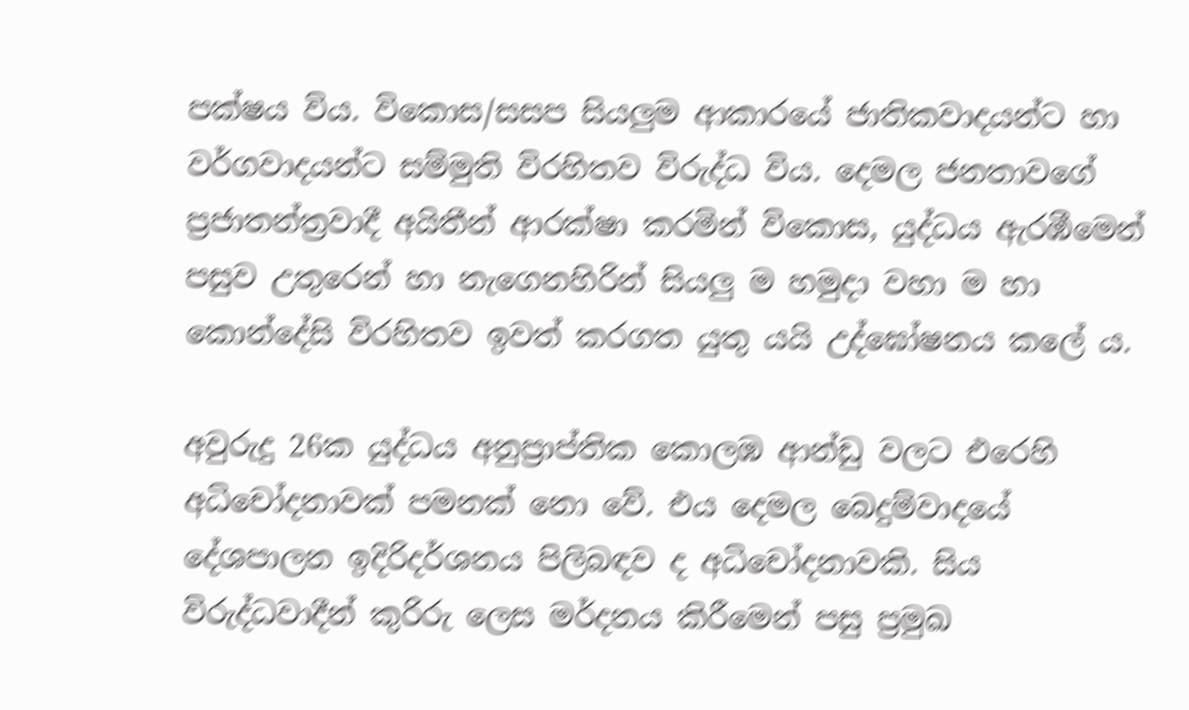පක්ෂය විය. විකොස/සසප සියලුම ආකාරයේ ජාතිකවාදයන්ට හා වර්ගවාදයන්ට සම්මුති විරහිතව විරුද්ධ විය. දෙමල ජනතාවගේ ප්‍රජාතන්ත්‍රවාදී අයිතීන් ආරක්ෂා කරමින් විකොස, යුද්ධය ඇරඹීමෙන් පසුව උතුරෙන් හා නැගෙනහිරින් සියලු ම හමුදා වහා ම හා කොන්දේසි විරහිතව ඉවත් කරගත යුතු යයි උද්ඝෝෂනය කලේ ය.

අවුරුදු 26ක යුද්ධය අනුප්‍රාප්තික කොලඹ ආන්ඩු වලට එරෙහි අධිචෝදනාවක් පමනක් නො වේ. එය දෙමල බෙදුම්වාදයේ දේශපාලන ඉදිරිදර්ශනය පිලිබඳව ද අධිචෝදනාවකි. සිය විරුද්ධවාදීන් කුරිරු ලෙස මර්දනය කිරීමෙන් පසු ප්‍රමුඛ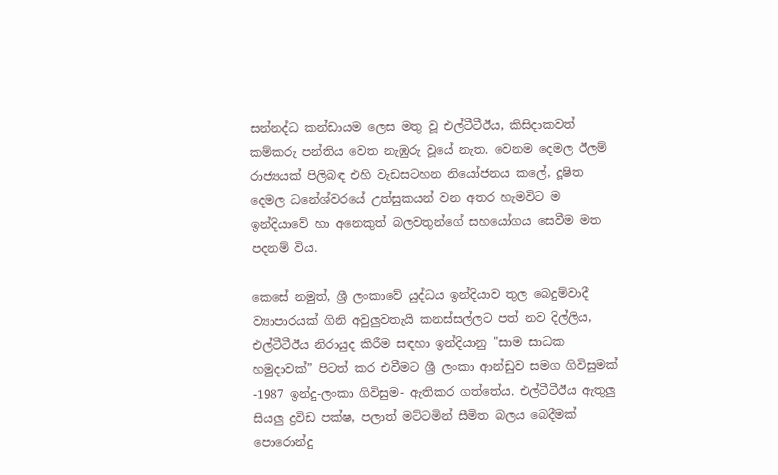සන්නද්ධ කන්ඩායම ලෙස මතු වූ එල්ටීටීඊය, කිසිදාකවත් කම්කරු පන්තිය වෙත නැඹුරු වූයේ නැත. වෙනම දෙමල ඊලම් රාජ්‍යයක් පිලිබඳ එහි වැඩසටහන නියෝජනය කලේ, දූෂිත දෙමල ධනේශ්වරයේ උත්සුකයන් වන අතර හැමවිට ම ඉන්දියාවේ හා අනෙකුත් බලවතුන්ගේ සහයෝගය සෙවීම මත පදනම් විය.

කෙසේ නමුත්, ශ්‍රී ලංකාවේ යුද්ධය ඉන්දියාව තුල බෙදුම්වාදී ව්‍යාපාරයක් ගිනි අවුලුවතැයි කනස්සල්ලට පත් නව දිල්ලිය, එල්ටීටීඊය නිරායුද කිරීම සඳහා ඉන්දියානු "සාම සාධක හමුදාවක්” පිටත් කර එවීමට ශ්‍රී ලංකා ආන්ඩුව සමග ගිවිසුමක් -1987 ඉන්දු-ලංකා ගිවිසුම- ඇතිකර ගත්තේය. එල්ටීටීඊය ඇතුලු සියලු ද්‍රවිඩ පක්ෂ, පලාත් මට්ටමින් සීමිත බලය බෙදීමක් පොරොන්දු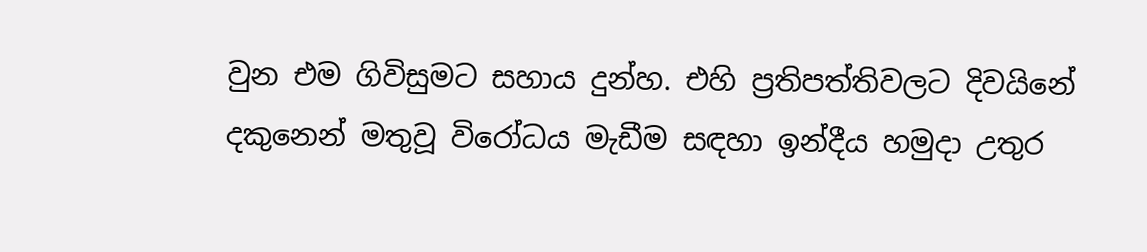වුන එම ගිවිසුමට සහාය දුන්හ. එහි ප්‍රතිපත්තිවලට දිවයිනේ දකුනෙන් මතුවූ විරෝධය මැඩීම සඳහා ඉන්දීය හමුදා උතුර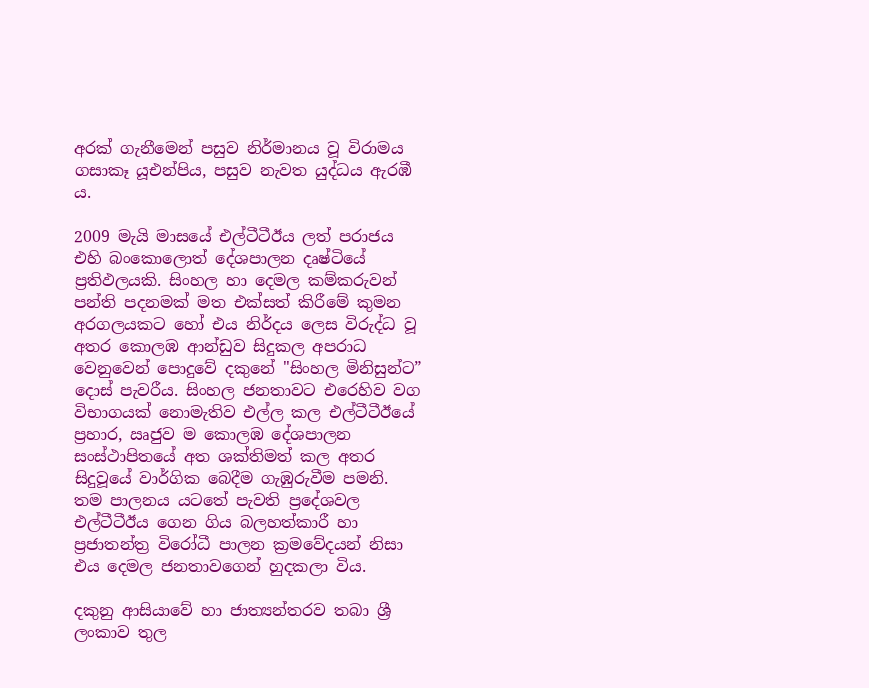අරක් ගැනීමෙන් පසුව නිර්මානය වූ විරාමය ගසාකෑ යූඑන්පිය, පසුව නැවත යුද්ධය ඇරඹී ය.

2009 මැයි මාසයේ එල්ටීටීඊය ලත් පරාජය එහි බංකොලොත් දේශපාලන දෘෂ්ටියේ ප්‍රතිඵලයකි. සිංහල හා දෙමල කම්කරුවන් පන්ති පදනමක් මත එක්සත් කිරීමේ කුමන අරගලයකට හෝ එය නිර්දය ලෙස විරුද්ධ වූ අතර කොලඹ ආන්ඩුව සිදුකල අපරාධ වෙනුවෙන් පොදුවේ දකුනේ "සිංහල මිනිසුන්ට” දොස් පැවරීය. සිංහල ජනතාවට එරෙහිව වග විභාගයක් නොමැතිව එල්ල කල එල්ටීටීඊයේ ප්‍රහාර, ඍජුව ම කොලඹ දේශපාලන සංස්ථාපිතයේ අත ශක්තිමත් කල අතර සිදුවූයේ වාර්ගික බෙදීම ගැඹුරුවීම පමනි. තම පාලනය යටතේ පැවති ප්‍රදේශවල එල්ටීටීඊය ගෙන ගිය බලහත්කාරී හා ප්‍රජාතන්ත්‍ර විරෝධී පාලන ක්‍රමවේදයන් නිසා එය දෙමල ජනතාවගෙන් හුදකලා විය.

දකුනු ආසියාවේ හා ජාත්‍යන්තරව තබා ශ්‍රී ලංකාව තුල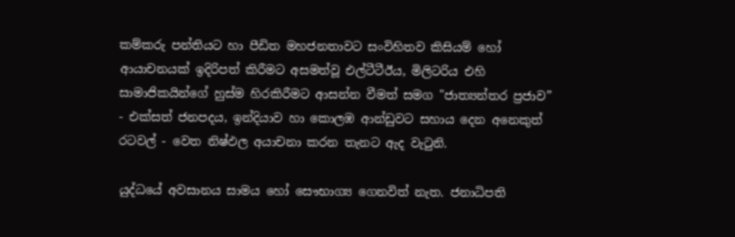කම්කරු පන්තියට හා පීඩිත මහජනතාවට සංවිහිතව කිසියම් හෝ ආයාචනයක් ඉදිරිපත් කිරීමට අසමත්වූ එල්ටීටීඊය, මිලිටරිය එහි සාමාජිකයින්ගේ හුස්ම හිරකිරීමට ආසන්න වීමත් සමග "ජාත්‍යන්තර ප්‍රජාව” - එක්සත් ජනපදය, ඉන්දියාව හා කොලඹ ආන්ඩුවට සහාය දෙන අනෙකුත් රටවල් - වෙත නිෂ්ඵල අයාචනා කරන තැනට ඇද වැටුනි.

යුද්ධයේ අවසානය සාමය හෝ සෞභාග්‍ය ගෙනවිත් නැත. ජනාධිපති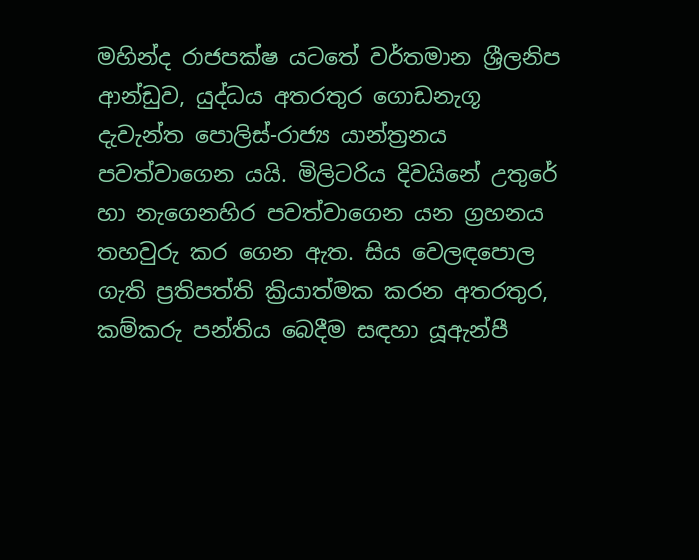මහින්ද රාජපක්ෂ යටතේ වර්තමාන ශ්‍රීලනිප ආන්ඩුව, යුද්ධය අතරතුර ගොඩනැගූ දැවැන්ත පොලිස්-රාජ්‍ය යාන්ත්‍රනය පවත්වාගෙන යයි. මිලිටරිය දිවයිනේ උතුරේ හා නැගෙනහිර පවත්වාගෙන යන ග්‍රහනය තහවුරු කර ගෙන ඇත. සිය වෙලඳපොල ගැති ප්‍රතිපත්ති ක්‍රියාත්මක කරන අතරතුර, කම්කරු පන්තිය බෙදීම සඳහා යූඇන්පී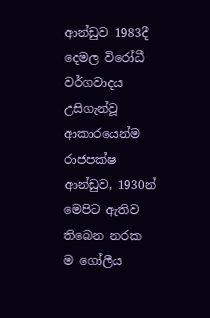ආන්ඩුව 1983දී දෙමල විරෝධී වර්ගවාදය උසිගැන්වූ ආකාරයෙන්ම රාජපක්ෂ ආන්ඩුව, 1930න් මෙපිට ඇතිව තිබෙන නරක ම ගෝලීය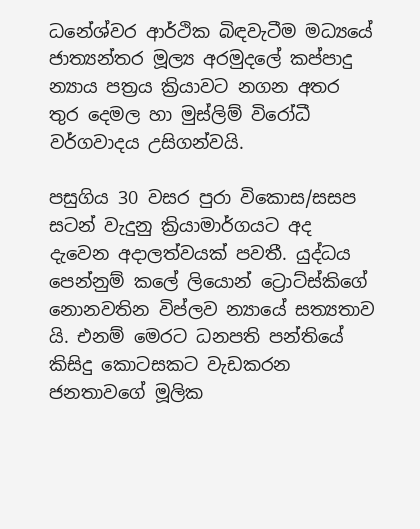ධනේශ්වර ආර්ථික බිඳවැටීම මධ්‍යයේ ජාත්‍යන්තර මූල්‍ය අරමුදලේ කප්පාදු න්‍යාය පත්‍රය ක්‍රියාවට නගන අතර තුර දෙමල හා මුස්ලිම් විරෝධී වර්ගවාදය උසිගන්වයි.

පසුගිය 30 වසර පුරා විකොස/සසප සටන් වැදුනු ක්‍රියාමාර්ගයට අද දැවෙන අදාලත්වයක් පවතී. යුද්ධය පෙන්නුම් කලේ ලියොන් ට්‍රොට්ස්කිගේ නොනවතින විප්ලව න්‍යායේ සත්‍යතාව යි. එනම් මෙරට ධනපති පන්තියේ කිසිදු කොටසකට වැඩකරන ජනතාවගේ මූලික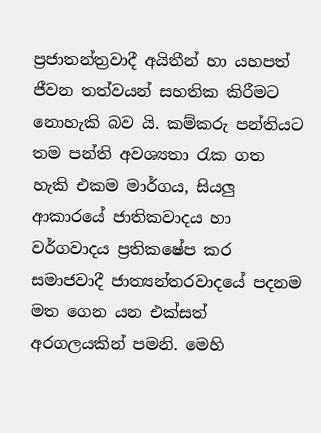ප්‍රජාතන්ත්‍රවාදී අයිතීන් හා යහපත් ජීවන තත්වයන් සහතික කිරීමට නොහැකි බව යි. කම්කරු පන්තියට තම පන්ති අවශ්‍යතා රැක ගත හැකි එකම මාර්ගය, සියලු ආකාරයේ ජාතිකවාදය හා වර්ගවාදය ප්‍රතිකෂේප කර සමාජවාදී ජාත්‍යන්තරවාදයේ පදනම මත ගෙන යන එක්සත් අරගලයකින් පමනි. මෙහි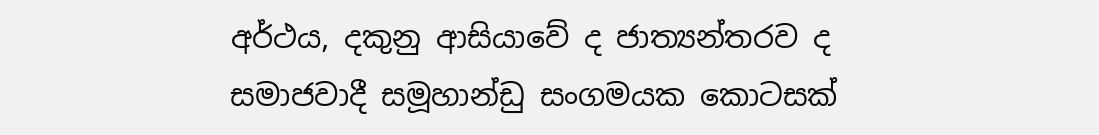අර්ථය, දකුනු ආසියාවේ ද ජාත්‍යන්තරව ද සමාජවාදී සමූහාන්ඩු සංගමයක කොටසක්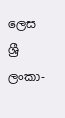ලෙස ශ්‍රී ලංකා-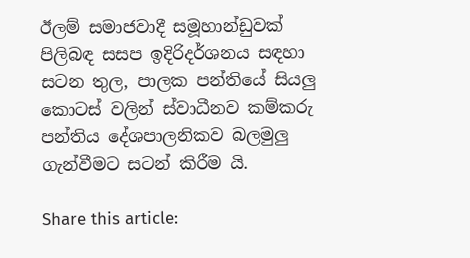ඊලම් සමාජවාදී සමූහාන්ඩුවක් පිලිබඳ සසප ඉදිරිදර්ශනය සඳහා සටන තුල, පාලක පන්තියේ සියලු කොටස් වලින් ස්වාධීනව කම්කරු පන්තිය දේශපාලනිකව බලමුලු ගැන්වීමට සටන් කිරීම යි.

Share this article: